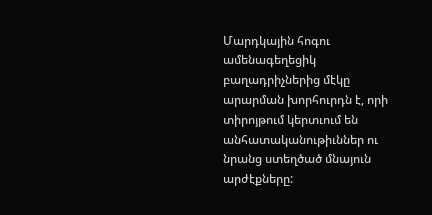Մարդկային հոգու ամենագեղեցիկ բաղադրիչներից մէկը արարման խորհուրդն է, որի տիրոյթում կերտւում են անհատականութիւններ ու նրանց ստեղծած մնայուն արժէքները: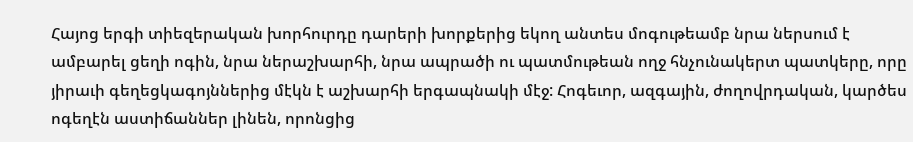Հայոց երգի տիեզերական խորհուրդը դարերի խորքերից եկող անտես մոգութեամբ նրա ներսում է ամբարել ցեղի ոգին, նրա ներաշխարհի, նրա ապրածի ու պատմութեան ողջ հնչունակերտ պատկերը, որը յիրաւի գեղեցկագոյններից մէկն է աշխարհի երգապնակի մէջ: Հոգեւոր, ազգային, ժողովրդական, կարծես ոգեղէն աստիճաններ լինեն, որոնցից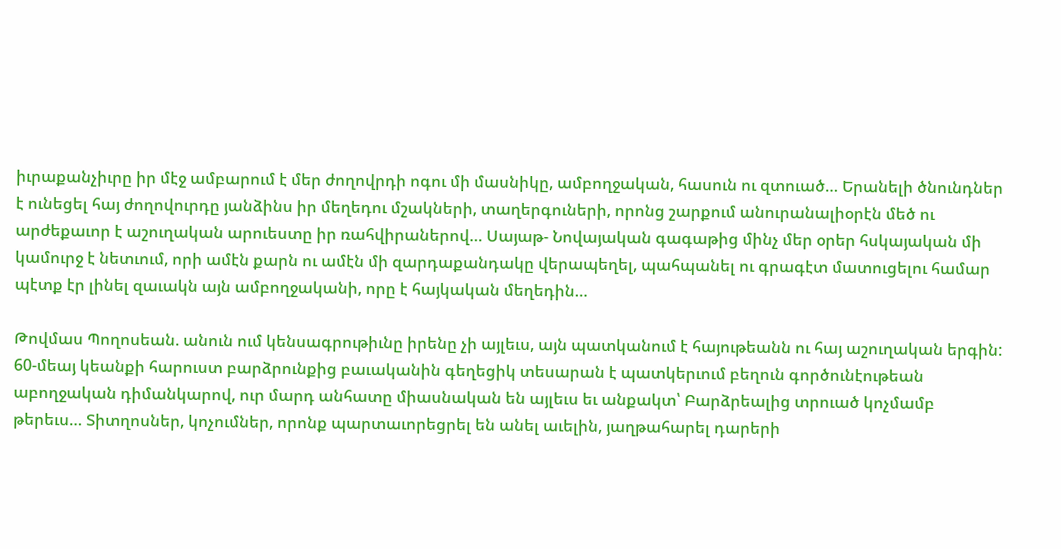իւրաքանչիւրը իր մէջ ամբարում է մեր ժողովրդի ոգու մի մասնիկը, ամբողջական, հասուն ու զտուած… Երանելի ծնունդներ է ունեցել հայ ժողովուրդը յանձինս իր մեղեդու մշակների, տաղերգուների, որոնց շարքում անուրանալիօրէն մեծ ու արժեքաւոր է աշուղական արուեստը իր ռահվիրաներով… Սայաթ- Նովայական գագաթից մինչ մեր օրեր հսկայական մի կամուրջ է նետւում, որի ամէն քարն ու ամէն մի զարդաքանդակը վերապեղել, պահպանել ու գրագէտ մատուցելու համար պէտք էր լինել զաւակն այն ամբողջականի, որը է հայկական մեղեդին…

Թովմաս Պողոսեան. անուն ում կենսագրութիւնը իրենը չի այլեւս, այն պատկանում է հայութեանն ու հայ աշուղական երգին: 60-մեայ կեանքի հարուստ բարձրունքից բաւականին գեղեցիկ տեսարան է պատկերւում բեղուն գործունէութեան աբողջական դիմանկարով, ուր մարդ անհատը միասնական են այլեւս եւ անքակտ՝ Բարձրեալից տրուած կոչմամբ թերեւս… Տիտղոսներ, կոչումներ, որոնք պարտաւորեցրել են անել աւելին, յաղթահարել դարերի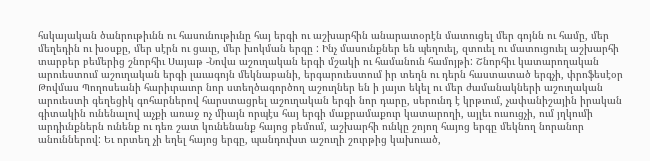հսկայական ծանրութիւնն ու հասունութիւնը հայ երգի ու աշխարհին անարատօրէն մատուցել մեր գոյնն ու համը, մեր մեղեդին ու խօսքը, մեր սէրն ու ցաւը, մեր խոկման երգը : Ինչ մասունքներ են պեղուել, զտուել ու մատուցուել աշխարհի տարբեր բեմերից շնորհիւ Սայաթ -Նովա աշուղական երգի մշակի ու համանուն համոյթի: Շնորհիւ կատարողական արուեստում աշուղական երգի լաւագոյն մեկնաբանի, երգարուեստում իր տեղն ու դերն հաստատած երգչի, փրոֆեսէօր Թովմաս Պողոսեանի հարիւրաւոր նոր ստեղծագործող աշուղներ են ի յայտ եկել ու մեր ժամանակների աշուղական արուեստի գեղեցիկ գոհարներով հարստացրել աշուղական երգի նոր դարը, սերունդ է կրթւում, չափանիշային իրական գիտակին ունենալով աչքի առաջ ոչ միայն որպէս հայ երգի մաքրամաքուր կատարողի, այլեւ ուսուցչի, ում յղկումի արդիւնքներն ունենք ու դեռ շատ կունենանք հայոց բեմում, աշխարհի ունկը շոյող հայոց երգը մեկնող նորանոր անուններով: Եւ որտեղ չի եղել հայոց երգը, պանդուխտ աշուղի շուրթից կախուած,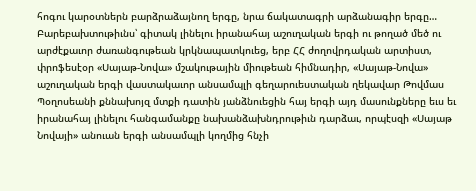հոգու կարօտներն բարձրաձայնող երգը, նրա ճակատագրի արձանագիր երգը… Բարեբախտութիւնս՝ գիտակ լինելու իրանահայ աշուղական երգի ու թողած մեծ ու արժէքաւոր ժառանգութեան կրկնապատկուեց, երբ ՀՀ ժողովրդական արտիստ, փրոֆեսէօր «Սայաթ-Նովա» մշակութային միութեան հիմնադիր, «Սայաթ-Նովա» աշուղական երգի վաստակաւոր անսամպլի գեղարուեստական ղեկավար Թովմաս Պօղոսեանի քննախոյզ մտքի դատին յանձնուեցին հայ երգի այդ մասունքները եւս եւ իրանահայ լինելու հանգամանքը նախանձախնդրութիւն դարձաւ, որպէսզի «Սայաթ Նովայի» անուան երգի անսամպլի կողմից հնչի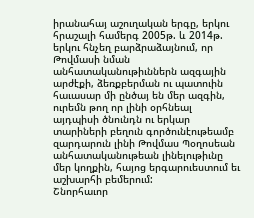իրանահայ աշուղական երգը, երկու հրաշալի համերգ 2005թ. և 2014թ. երկու հնչեղ բարձրաձայնում, որ Թովմասի նման անհատականութիւններն ազգային արժէքի, ձեռքբերման ու պատուին հաւասար մի ընծայ են մեր ազգին, ուրեմն թող որ լինի օրհնեալ այդպիսի ծնունդն ու երկար տարիների բեղուն գործունէութեամբ զարդարուն լինի Թովմաս Պօղոսեան անհատականութեան լինելութիւնը մեր կողքին, հայոց երգարուեստում եւ աշխարհի բեմերում:
Շնորհաւոր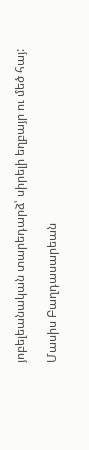յոբելեանական տարեդարձ՝ սիրելի եղբայր ու մեծ հայ:

Մասիս Բաղդասարեան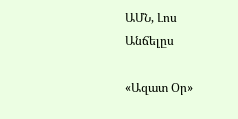ԱՄՆ, Լոս Անճելըս

«Ազատ Օր»